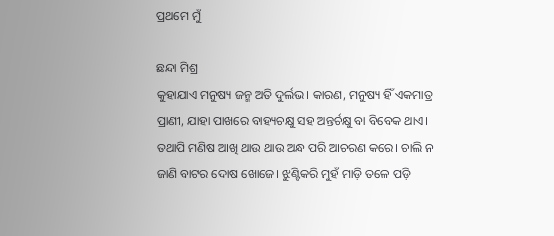ପ୍ରଥମେ ମୁଁ

ଛନ୍ଦା ମିଶ୍ର
କୁହାଯାଏ ମନୁଷ୍ୟ ଜନ୍ମ ଅତି ଦୁର୍ଲଭ। କାରଣ, ମନୁଷ୍ୟ ହିଁ ଏକମାତ୍ର ପ୍ରାଣୀ, ଯାହା ପାଖରେ ବାହ୍ୟଚକ୍ଷୁ ସହ ଅନ୍ତର୍ଚକ୍ଷୁ ବା ବିବେକ ଥାଏ। ତଥାପି ମଣିଷ ଆଖି ଥାଉ ଥାଉ ଅନ୍ଧ ପରି ଆଚରଣ କରେ। ଚାଲି ନ ଜାଣି ବାଟର ଦୋଷ ଖୋଜେ। ଝୁଣ୍ଟିକରି ମୁହଁ ମାଡ଼ି ତଳେ ପଡ଼ି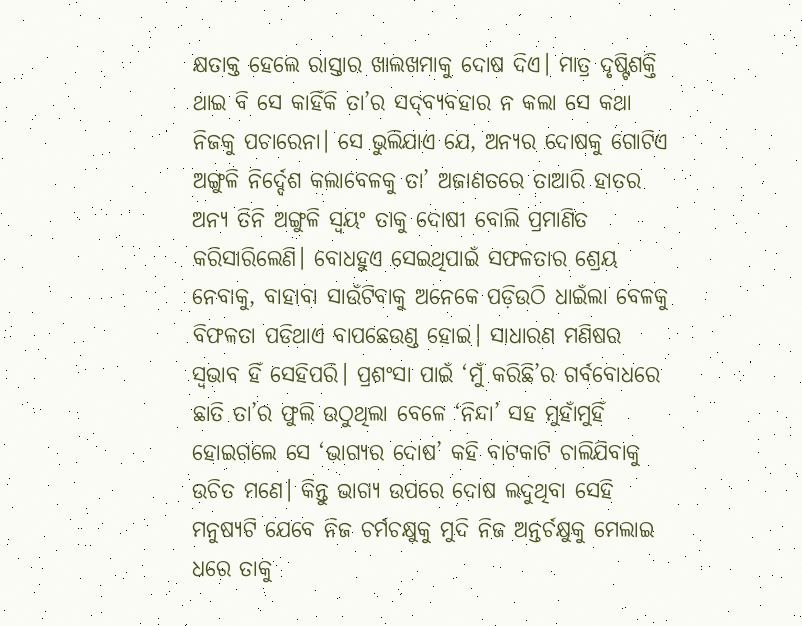କ୍ଷତାକ୍ତ ହେଲେ ରାସ୍ତାର ଖାଲଖମାକୁ ଦୋଷ ଦିଏ। ମାତ୍ର ଦୃଷ୍ଟିଶକ୍ତି ଥାଇ ବି ସେ କାହିଁକି ତା’ର ସଦ୍‌ବ୍ୟବହାର ନ କଲା ସେ କଥା ନିଜକୁ ପଚାରେନା। ସେ ଭୁଲିଯାଏ ଯେ, ଅନ୍ୟର ଦୋଷକୁ ଗୋଟିଏ ଅଙ୍ଗୁଳି ନିର୍ଦ୍ଦେଶ କଲାବେଳକୁ ତା’ ଅଜାଣତରେ ତାଆରି ହାତର ଅନ୍ୟ ତିନି ଅଙ୍ଗୁଳି ସ୍ବୟଂ ତାକୁ ଦୋଷୀ ବୋଲି ପ୍ରମାଣିତ କରିସାରିଲେଣି। ବୋଧହୁଏ ସେଇଥିପାଇଁ ସଫଳତାର ଶ୍ରେୟ ନେବାକୁ, ବାହାବା ସାଉଁଟିବାକୁ ଅନେକେ ପଡ଼ିଉଠି ଧାଇଁଲା ବେଳକୁ ବିଫଳତା ପଡିଥାଏ ବାପଛେଉଣ୍ଡ ହୋଇ। ସାଧାରଣ ମଣିଷର ସ୍ବଭାବ ହିଁ ସେହିପରି। ପ୍ରଶଂସା ପାଇଁ ‘ମୁଁ କରିଛି’ର ଗର୍ବବୋଧରେ ଛାତି ତା’ର ଫୁଲି ଉଠୁଥିଲା ବେଳେ ‘ନିନ୍ଦା’ ସହ ମୁହାଁମୁହିଁ ହୋଇଗଲେ ସେ ‘ଭାଗ୍ୟର ଦୋଷ’ କହି ବାଟକାଟି ଚାଲିଯିବାକୁ ଉଚିତ ମଣେ। କିନ୍ତୁ ଭାଗ୍ୟ ଉପରେ ଦୋଷ ଲଦୁଥିବା ସେହି ମନୁଷ୍ୟଟି ଯେବେ ନିଜ ଚର୍ମଚକ୍ଷୁକୁ ମୁଦି ନିଜ ଅନ୍ତର୍ଚକ୍ଷୁକୁ ମେଲାଇ ଧରେ ତାକୁ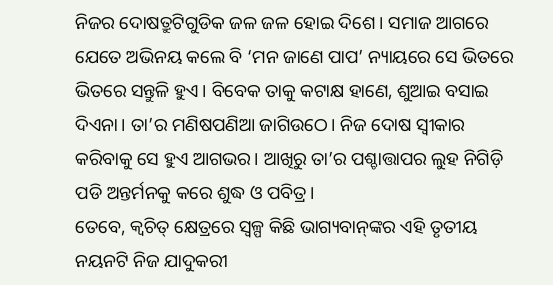ନିଜର ଦୋଷତ୍ରୁଟିଗୁଡିକ ଜଳ ଜଳ ହୋଇ ଦିଶେ। ସମାଜ ଆଗରେ ଯେତେ ଅଭିନୟ କଲେ ବି ‘ମନ ଜାଣେ ପାପ’ ନ୍ୟାୟରେ ସେ ଭିତରେ ଭିତରେ ସନ୍ତୁଳି ହୁଏ। ବିବେକ ତାକୁ କଟାକ୍ଷ ହାଣେ, ଶୁଆଇ ବସାଇ ଦିଏନା। ତା’ର ମଣିଷପଣିଆ ଜାଗିଉଠେ। ନିଜ ଦୋଷ ସ୍ବୀକାର କରିବାକୁ ସେ ହୁଏ ଆଗଭର। ଆଖିରୁ ତା’ର ପଶ୍ଚାତ୍ତାପର ଲୁହ ନିଗିଡ଼ି ପଡି ଅନ୍ତର୍ମନକୁ କରେ ଶୁଦ୍ଧ ଓ ପବିତ୍ର।
ତେବେ, କ୍ୱଚିତ୍‌ କ୍ଷେତ୍ରରେ ସ୍ବଳ୍ପ କିଛି ଭାଗ୍ୟବାନ୍‌ଙ୍କର ଏହି ତୃତୀୟ ନୟନଟି ନିଜ ଯାଦୁକରୀ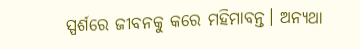ସ୍ପର୍ଶରେ ଜୀବନକୁ କରେ ମହିମାବନ୍ତ। ଅନ୍ୟଥା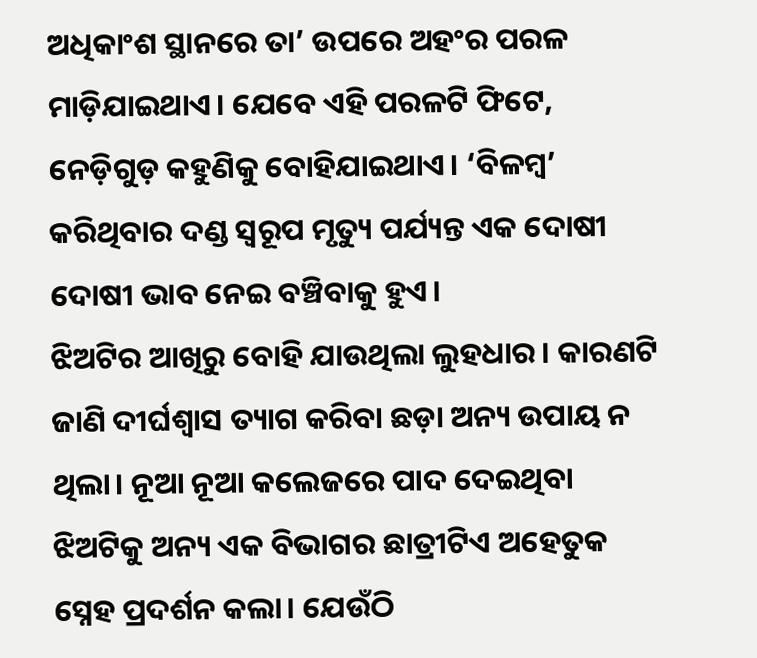ଅଧିକାଂଶ ସ୍ଥାନରେ ତା’ ଉପରେ ଅହଂର ପରଳ ମାଡ଼ିଯାଇଥାଏ। ଯେବେ ଏହି ପରଳଟି ଫିଟେ, ନେଡ଼ିଗୁଡ଼ କହୁଣିକୁ ବୋହିଯାଇଥାଏ। ‘ବିଳମ୍ବ’ କରିଥିବାର ଦଣ୍ଡ ସ୍ବରୂପ ମୃତ୍ୟୁ ପର୍ଯ୍ୟନ୍ତ ଏକ ଦୋଷୀ ଦୋଷୀ ଭାବ ନେଇ ବଞ୍ଚିବାକୁ ହୁଏ।
ଝିଅଟିର ଆଖିରୁ ବୋହି ଯାଉଥିଲା ଲୁହଧାର। କାରଣଟି ଜାଣି ଦୀର୍ଘଶ୍ୱାସ ତ୍ୟାଗ କରିବା ଛଡ଼ା ଅନ୍ୟ ଉପାୟ ନ ଥିଲା। ନୂଆ ନୂଆ କଲେଜରେ ପାଦ ଦେଇଥିବା ଝିଅଟିକୁ ଅନ୍ୟ ଏକ ବିଭାଗର ଛାତ୍ରୀଟିଏ ଅହେତୁକ ସ୍ନେହ ପ୍ରଦର୍ଶନ କଲା। ଯେଉଁଠି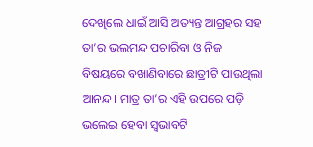ଦେଖିଲେ ଧାଇଁ ଆସି ଅତ୍ୟନ୍ତ ଆଗ୍ରହର ସହ ତା’ର ଭଲମନ୍ଦ ପଚାରିବା ଓ ନିଜ ବିଷୟରେ ବଖାଣିବାରେ ଛାତ୍ରୀଟି ପାଉଥିଲା ଆନନ୍ଦ। ମାତ୍ର ତା’ର ଏହି ଉପରେ ପଡ଼ି ଭଲେଇ ହେବା ସ୍ବଭାବଟି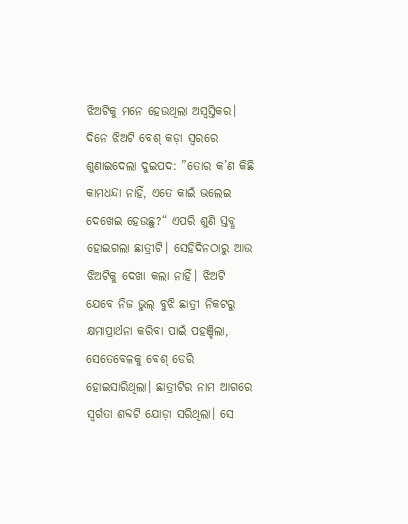ଝିଅଟିକୁ ମନେ ହେଉଥିଲା ଅସ୍ବସ୍ତିକର। ଦିନେ ଝିଅଟି ବେଶ୍‌ କଡ଼ା ସ୍ବରରେ ଶୁଣାଇଦେଲା ଦୁଇପଦ: ”ତୋର କ’ଣ କିଛି କାମଧନ୍ଦା ନାହିଁ, ଏତେ କାଇଁ ଭଲେଇ ଦେଖେଇ ହେଉଛୁ?“ ଏପରି ଶୁଣି ସ୍ତବ୍ଧ ହୋଇଗଲା ଛାତ୍ରୀଟି। ସେହିଦିନଠାରୁ ଆଉ ଝିଅଟିକୁ ଦେଖା କଲା ନାହିଁ। ଝିଅଟି ଯେବେ ନିଜ ଭୁଲ୍‌ ବୁଝି ଛାତ୍ରୀ ନିକଟରୁ କ୍ଷମାପ୍ରାର୍ଥନା କରିବା ପାଇଁ ପହଞ୍ଚିଲା, ସେତେବେଳକୁ ବେଶ୍‌ ଡେରି ହୋଇସାରିଥିଲା। ଛାତ୍ରୀଟିର ନାମ ଆଗରେ ସ୍ବର୍ଗତା ଶବ୍ଦଟି ଯୋଡ଼ା ସରିଥିଲା। ସେ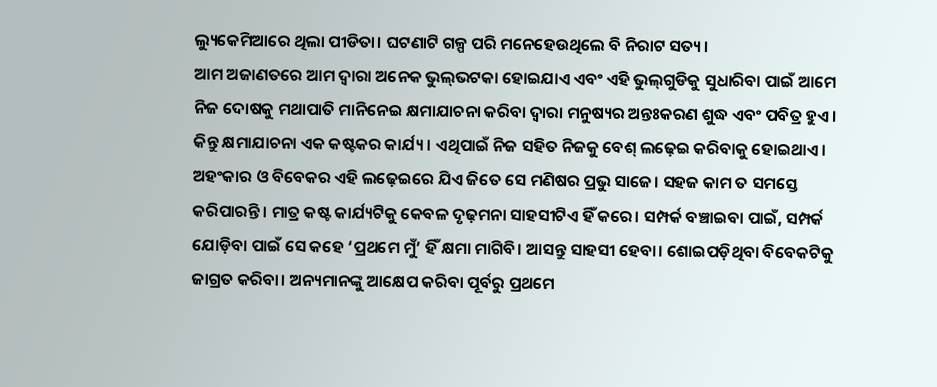ଲ୍ୟୁକେମିଆରେ ଥିଲା ପୀଡିତା। ଘଟଣାଟି ଗଳ୍ପ ପରି ମନେହେଉଥିଲେ ବି ନିରାଟ ସତ୍ୟ।
ଆମ ଅଜାଣତରେ ଆମ ଦ୍ୱାରା ଅନେକ ଭୁଲ୍‌ଭଟକା ହୋଇଯାଏ ଏବଂ ଏହି ଭୁଲ୍‌ଗୁଡିକୁ ସୁଧାରିବା ପାଇଁ ଆମେ ନିଜ ଦୋଷକୁ ମଥାପାତି ମାନିନେଇ କ୍ଷମାଯାଚନା କରିବା ଦ୍ୱାରା ମନୁଷ୍ୟର ଅନ୍ତଃକରଣ ଶୁଦ୍ଧ ଏବଂ ପବିତ୍ର ହୁଏ। କିନ୍ତୁ କ୍ଷମାଯାଚନା ଏକ କଷ୍ଟକର କାର୍ଯ୍ୟ। ଏଥିପାଇଁ ନିଜ ସହିତ ନିଜକୁ ବେଶ୍‌ ଲଢ଼େଇ କରିବାକୁ ହୋଇଥାଏ। ଅହଂକାର ଓ ବିବେକର ଏହି ଲଢ଼େଇରେ ଯିଏ ଜିତେ ସେ ମଣିଷର ପ୍ରଭୁ ସାଜେ। ସହଜ କାମ ତ ସମସ୍ତେ କରିପାରନ୍ତି। ମାତ୍ର କଷ୍ଟ କାର୍ଯ୍ୟଟିକୁ କେବଳ ଦୃଢ଼ମନା ସାହସୀଟିଏ ହିଁ କରେ। ସମ୍ପର୍କ ବଞ୍ଚାଇବା ପାଇଁ, ସମ୍ପର୍କ ଯୋଡ଼ିବା ପାଇଁ ସେ କହେ ‘ପ୍ରଥମେ ମୁଁ’ ହିଁ କ୍ଷମା ମାଗିବି। ଆସନ୍ତୁ ସାହସୀ ହେବା। ଶୋଇପଡ଼ିଥିବା ବିବେକଟିକୁ ଜାଗ୍ରତ କରିବା। ଅନ୍ୟମାନଙ୍କୁ ଆକ୍ଷେପ କରିବା ପୂର୍ବରୁ ପ୍ରଥମେ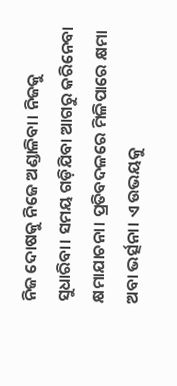ନିଜ ଦୋଷକୁ ନିଜେ ଅଣ୍ଡାଳିବା। ନିଜକୁ ସୁଧାରିବା। ସମୟ ଗଡ଼ିଯିବା ଆଗରୁ କରିନେବା କ୍ଷମାଯାଚନା। ପ୍ରତିବଦଳରେ ମିଳିପାରେ କ୍ଷମା ଅବା ଭର୍ତ୍ସନା। ଏ ଉଭୟକୁ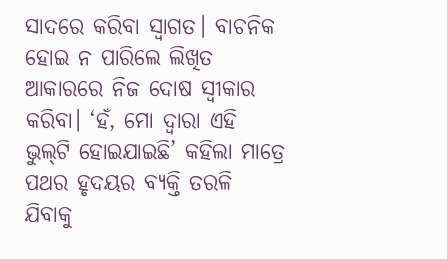ସାଦରେ କରିବା ସ୍ବାଗତ। ବାଚନିକ ହୋଇ ନ ପାରିଲେ ଲିଖିତ ଆକାରରେ ନିଜ ଦୋଷ ସ୍ବୀକାର କରିବା। ‘ହଁ, ମୋ ଦ୍ୱାରା ଏହି ଭୁଲ୍‌ଟି ହୋଇଯାଇଛି’ କହିଲା ମାତ୍ରେ ପଥର ହୃଦୟର ବ୍ୟକ୍ତି ତରଳି ଯିବାକୁ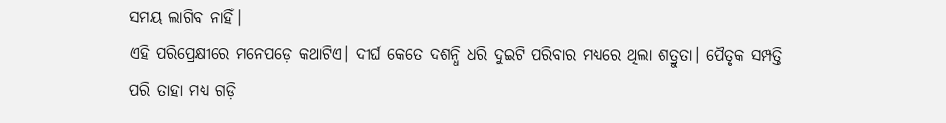ସମୟ ଲାଗିବ ନାହିଁ।
ଏହି ପରିପ୍ରେକ୍ଷୀରେ ମନେପଡ଼େ କଥାଟିଏ। ଦୀର୍ଘ କେତେ ଦଶନ୍ଧି ଧରି ଦୁଇଟି ପରିବାର ମଧ୍ୟରେ ଥିଲା ଶତ୍ରୁତା। ପୈତୃକ ସମ୍ପତ୍ତି ପରି ତାହା ମଧ୍ୟ ଗଡ଼ି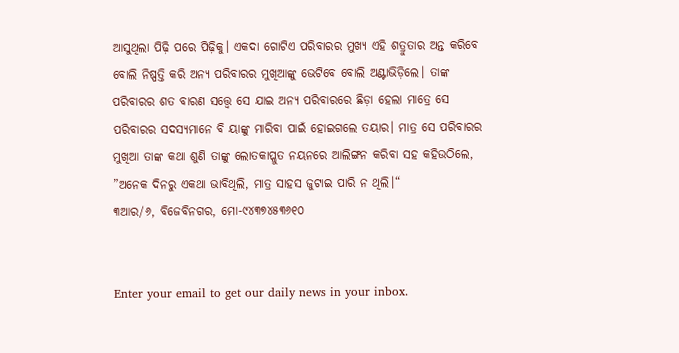ଆସୁଥିଲା ପିଢ଼ି ପରେ ପିଢ଼ିକୁ। ଏକଦା ଗୋଟିଏ ପରିବାରର ମୁଖ୍ୟ ଏହି ଶତ୍ରୁତାର ଅନ୍ତ କରିବେ ବୋଲି ନିଷ୍ପତ୍ତି କରି ଅନ୍ୟ ପରିବାରର ମୁଖିଆଙ୍କୁ ଭେଟିବେ ବୋଲି ଅଣ୍ଟାଭିଡ଼ିଲେ। ତାଙ୍କ ପରିବାରର ଶତ ବାରଣ ସତ୍ତ୍ୱେ ସେ ଯାଇ ଅନ୍ୟ ପରିବାରରେ ଛିଡ଼ା ହେଲା ମାତ୍ରେ ସେ ପରିବାରର ସଦସ୍ୟମାନେ ବି ୟାଙ୍କୁ ମାରିବା ପାଇଁ ହୋଇଗଲେ ତୟାର। ମାତ୍ର ସେ ପରିବାରର ମୁଖିଆ ତାଙ୍କ କଥା ଶୁଣି ତାଙ୍କୁ ଲୋତକାପ୍ଳୁତ ନୟନରେ ଆଲିଙ୍ଗନ କରିବା ସହ କହିଉଠିଲେ, ”ଅନେକ ଦିନରୁ ଏକଥା ଭାବିଥିଲି, ମାତ୍ର ସାହସ ଜୁଟାଇ ପାରି ନ ଥିଲି।“
୩ଆର/୬, ବିଜେବିନଗର, ମୋ-୯୪୩୭୪୫୩୬୧୦


Enter your email to get our daily news in your inbox.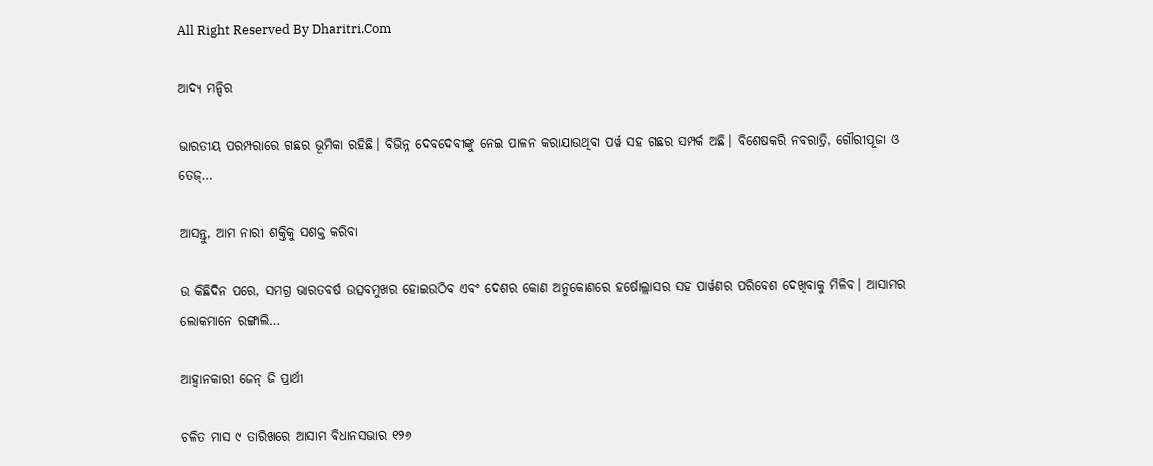All Right Reserved By Dharitri.Com

ଆଦ୍ୟ ମନ୍ଦିର

ଭାରତୀୟ ପରମ୍ପରାରେ ଗଛର ଭୂମିକା ରହିଛି। ବିଭିନ୍ନ ଦେବଦେବୀଙ୍କୁ ନେଇ ପାଳନ କରାଯାଉଥିବା ପର୍ୱ ସହ ଗଛର ସମ୍ପର୍କ ଅଛି। ବିଶେଷକରି ନବରାତ୍ରି, ଗୌରୀପୂଜା ଓ ତେଜ୍‌…

ଆସନ୍ତୁ, ଆମ ନାରୀ ଶକ୍ତିକୁ ସଶକ୍ତ କରିବା

ଉ କିଛିଦିନ ପରେ, ସମଗ୍ର ଭାରତବର୍ଷ ଉତ୍ସବମୁଖର ହୋଇଉଠିବ ଏବଂ ଦେଶର କୋଣ ଅନୁକୋଣରେ ହର୍ଷୋଲ୍ଲାସର ସହ ପାର୍ୱଣର ପରିବେଶ ଦେଖିବାକୁ ମିଳିବ। ଆସାମର ଲୋକମାନେ ରଙ୍ଗାଲି…

ଆହ୍ବାନକାରୀ ଜେନ୍‌ ଜି ପ୍ରାର୍ଥୀ

ଚଳିତ ମାସ ୯ ତାରିଖରେ ଆସାମ ବିଧାନସଭାର ୧୨୬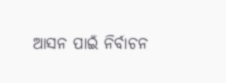ଆସନ ପାଇଁ ନିର୍ବାଚନ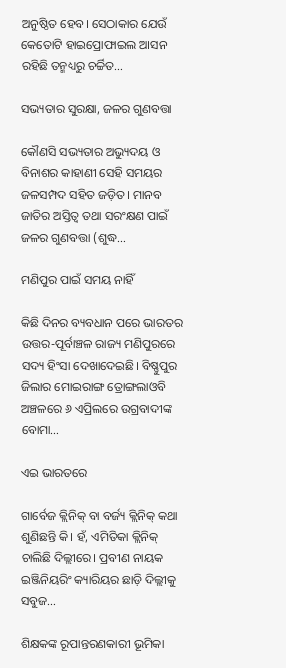ଅନୁଷ୍ଠିତ ହେବ। ସେଠାକାର ଯେଉଁ କେତୋଟି ହାଇପ୍ରୋଫାଇଲ ଆସନ ରହିଛି ତନ୍ମଧ୍ୟରୁ ଚର୍ଚ୍ଚିତ…

ସଭ୍ୟତାର ସୁରକ୍ଷା, ଜଳର ଗୁଣବତ୍ତା

କୌଣସି ସଭ୍ୟତାର ଅଭ୍ୟୁଦୟ ଓ ବିନାଶର କାହାଣୀ ସେହି ସମୟର ଜଳସମ୍ପଦ ସହିତ ଜଡ଼ିତ। ମାନବ ଜାତିର ଅସ୍ତିତ୍ୱ ତଥା ସରଂକ୍ଷଣ ପାଇଁ ଜଳର ଗୁଣବତ୍ତା (ଶୁଦ୍ଧ…

ମଣିପୁର ପାଇଁ ସମୟ ନାହିଁ

କିଛି ଦିନର ବ୍ୟବଧାନ ପରେ ଭାରତର ଉତ୍ତର-ପୂର୍ବାଞ୍ଚଳ ରାଜ୍ୟ ମଣିପୁରରେ ସଦ୍ୟ ହିଂସା ଦେଖାଦେଇଛି। ବିଷ୍ଣୁପୁର ଜିଲାର ମୋଇରାଙ୍ଗ ତ୍ରୋଙ୍ଗଲାଓବି ଅଞ୍ଚଳରେ ୬ ଏପ୍ରିଲରେ ଉଗ୍ରବାଦୀଙ୍କ ବୋମା…

ଏଇ ଭାରତରେ

ଗାର୍ବେଜ କ୍ଲିନିକ୍‌ ବା ବର୍ଜ୍ୟ କ୍ଲିନିକ୍‌ କଥା ଶୁଣିଛନ୍ତି କି। ହଁ, ଏମିତିକା କ୍ଲିନିକ୍‌ ଚାଲିଛି ଦିଲ୍ଲୀରେ। ପ୍ରବୀଣ ନାୟକ ଇଞ୍ଜିନିୟରିଂ କ୍ୟାରିୟର ଛାଡ଼ି ଦିଲ୍ଲୀକୁ ସବୁଜ…

ଶିକ୍ଷକଙ୍କ ରୂପାନ୍ତରଣକାରୀ ଭୂମିକା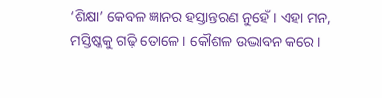‘ଶିକ୍ଷା’ କେବଳ ଜ୍ଞାନର ହସ୍ତାନ୍ତରଣ ନୁହେଁ। ଏହା ମନ, ମସ୍ତିଷ୍କକୁ ଗଢ଼ି ତୋଳେ। କୌଶଳ ଉଦ୍ଭାବନ କରେ।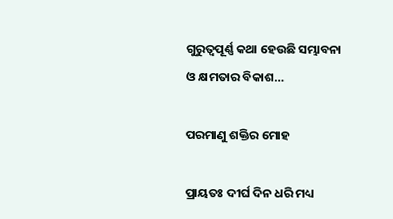ଗୁରୁତ୍ୱପୂର୍ଣ୍ଣ କଥା ହେଉଛି ସମ୍ଭାବନା ଓ କ୍ଷମତାର ବିକାଶ…

ପରମାଣୁ ଶକ୍ତିର ମୋହ

ପ୍ରାୟତଃ ଦୀର୍ଘ ଦିନ ଧରି ମଧ୍ୟ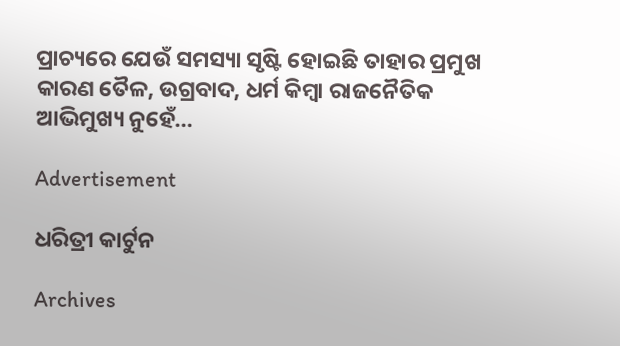ପ୍ରାଚ୍ୟରେ ଯେଉଁ ସମସ୍ୟା ସୃଷ୍ଟି ହୋଇଛି ତାହାର ପ୍ରମୁଖ କାରଣ ତୈଳ, ଉଗ୍ରବାଦ, ଧର୍ମ କିମ୍ବା ରାଜନୈତିକ ଆଭିମୁଖ୍ୟ ନୁହେଁ…

Advertisement

ଧରିତ୍ରୀ କାର୍ଟୁନ

Archives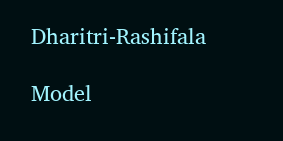Dharitri-Rashifala

Model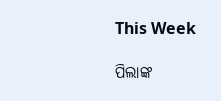This Week

ପିଲାଙ୍କ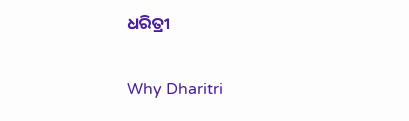ଧରିତ୍ରୀ

Why Dharitri